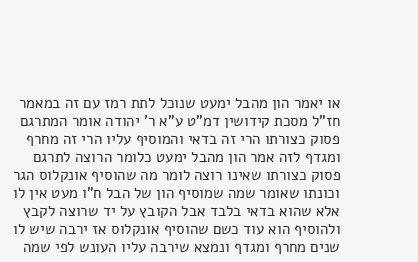או יאמר הון מהבל ימעט שנוכל לתת רמז עם זה במאמר חז"ל מסכת קידושין דמ"ט ע"א ר' יהודה אומר המתרגם פסוק כצורתו הרי זה בדאי והמוסיף עליו הרי זה מחרף ומגדף לזה אמר הון מהבל ימעט כלומר הרוצה לתרגם פסוק כצורתו שאינו רוצה לומר מה שהוסיף אונקלוס הגר וכונתו שאומר שמה שמוסיף הון של הבל ח"ו מעט אין לו אלא שהוא בדאי בלבד אבל הקובץ על יד שרוצה לקבץ ולהוסיף הוא עוד כשם שהוסיף אונקלוס אז ירבה שיש לו שנים מחרף ומגדף ונמצא שירבה עליו העונש לפי שמה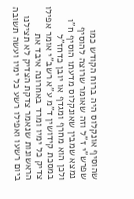שהוסיף אונקלוס היה ברוח הקודש כמו שפרש"י ז"ל וזה שאומר שרוצה להוסיף נמצא שמבין שאונקלוס מדעתו הוסיף ח"ו ולכן הוא מחרף ומגדף או יובן כדחז"ל במסכת קידושין ד"מ ע"א רשב"י אומר אפילו צדיק כל ימיו ומרד באחרונה איבד את הראשונות שנאמר צדקת הצדיק לא תצילנו ביום רשעו ואפילו רשע כל ימיו ועשה תשובה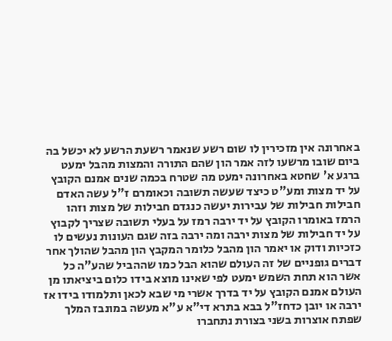באחרונה אין מזכירין לו שום רשע שנאמר רשעת הרשע לא יכשל בה ביום שובו מרשעו לזה אמר הון שהם התורה והמצות מהבל ימעט ברגע א' שחטא באחרונה ימעט מה שטרח בכמה שנים אמנם הקובץ על יד מצות ומע"ט כיצד שעשה תשובה וכאומרם ז"ל עשה האדם חבילות חבילות של עבירות יעשה כנגדם חבילות של מצות וזהו הרמז באומרו הקובץ על יד ירבה רמז על בעלי תשובה שצריך לקבוץ על יד חבילות של מצות ירבה ומה ירבה בזה שגם העונות נעשים לו כזכיות ודוק או יאמר הון מהבל כלומר המקבץ הון מהבל שהולך אחר דברים גופניים של זה העולם שהוא הבל כמו שההביל שהע"ה כל אשר הוא תחת השמש ימעט לפי שאינו מוצא בידו כלום ביציאתו מן העולם אמנם הקובץ על יד בדרך אשרי מי שבא לכאן ותלמודו בידו אז ירבה או יובן כדחז"ל בבא בתרא די"א ע"א מעשה במונבז המלך שפתח אוצרות בשני בצורת נתחברו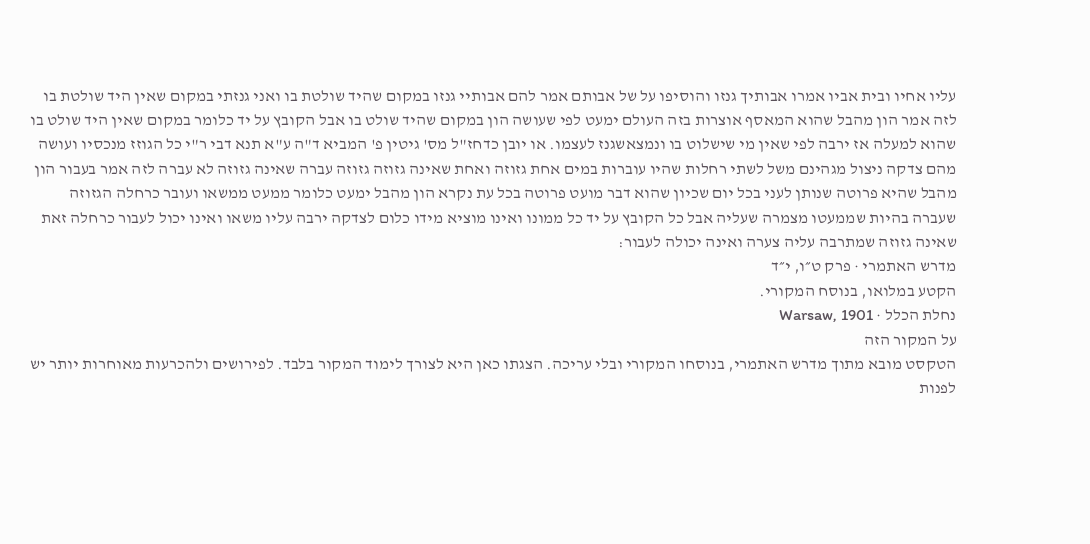עליו אחיו ובית אביו אמרו אבותיך גנזו והוסיפו על של אבותם אמר להם אבותיי גנזו במקום שהיד שולטת בו ואני גנזתי במקום שאין היד שולטת בו לזה אמר הון מהבל שהוא המאסף אוצרות בזה העולם ימעט לפי שעושה הון במקום שהיד שולט בו אבל הקובץ על יד כלומר במקום שאין היד שולט בו שהוא למעלה אז ירבה לפי שאין מי שישלוט בו ונמצאשגנז לעצמו. או יובן כדחז"ל מס' גיטין פ' המביא ד"ה ע"א תנא דבי ר"י כל הגוזז מנכסיו ועושה מהם צדקה ניצול מגהינם משל לשתי רחלות שהיו עוברות במים אחת גזוזה ואחת שאינה גזוזה גזוזה עברה שאינה גזוזה לא עברה לזה אמר בעבור הון מהבל שהיא פרוטה שנותן לעני בכל יום שכיון שהוא דבר מועט פרוטה בכל עת נקרא הון מהבל ימעט כלומר ממעט ממשאו ועובר כרחלה הגזוזה שעברה בהיות שממעטו מצמרה שעליה אבל כל הקובץ על יד כל ממונו ואינו מוציא מידו כלום לצדקה ירבה עליו משאו ואינו יכול לעבור כרחלה זאת שאינה גזוזה שמתרבה עליה צערה ואינה יכולה לעבור:
מדרש האתמרי · פרק ט״ו, י״ד
הקטע במלואו, בנוסח המקורי.
נחלת הכלל · Warsaw, 1901
על המקור הזה
הטקסט מובא מתוך מדרש האתמרי, בנוסחו המקורי ובלי עריכה. הצגתו כאן היא לצורך לימוד המקור בלבד. לפירושים ולהכרעות מאוחרות יותר יש לפנות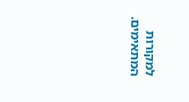למקורות המתאימים.